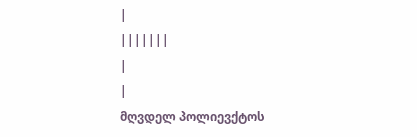|
|||||||
|
|
მღვდელ პოლიევქტოს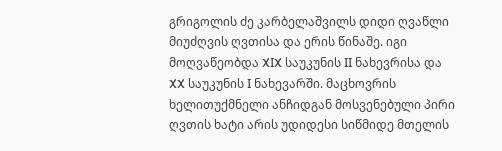გრიგოლის ძე კარბელაშვილს დიდი ღვაწლი მიუძღვის ღვთისა და ერის წინაშე. იგი მოღვაწეობდა XIX საუკუნის II ნახევრისა და XX საუკუნის I ნახევარში. მაცხოვრის ხელითუქმნელი ანჩიდგან მოსვენებული პირი ღვთის ხატი არის უდიდესი სიწმიდე მთელის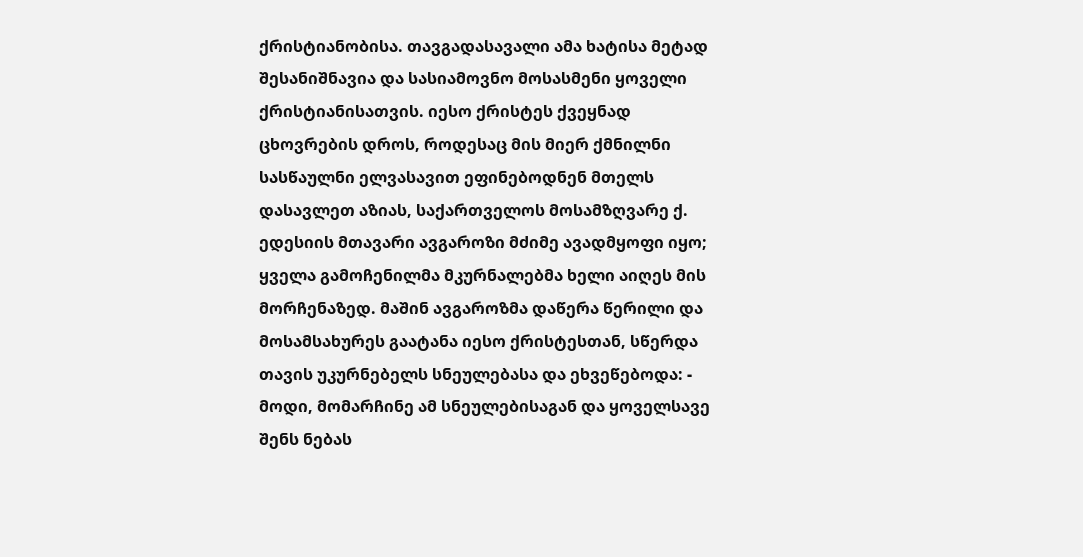ქრისტიანობისა. თავგადასავალი ამა ხატისა მეტად შესანიშნავია და სასიამოვნო მოსასმენი ყოველი ქრისტიანისათვის. იესო ქრისტეს ქვეყნად ცხოვრების დროს, როდესაც მის მიერ ქმნილნი სასწაულნი ელვასავით ეფინებოდნენ მთელს დასავლეთ აზიას, საქართველოს მოსამზღვარე ქ. ედესიის მთავარი ავგაროზი მძიმე ავადმყოფი იყო; ყველა გამოჩენილმა მკურნალებმა ხელი აიღეს მის მორჩენაზედ. მაშინ ავგაროზმა დაწერა წერილი და მოსამსახურეს გაატანა იესო ქრისტესთან, სწერდა თავის უკურნებელს სნეულებასა და ეხვეწებოდა: - მოდი, მომარჩინე ამ სნეულებისაგან და ყოველსავე შენს ნებას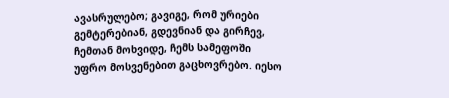ავასრულებო; გავიგე, რომ ურიები გემტერებიან, გდევნიან და გირჩევ, ჩემთან მოხვიდე, ჩემს სამეფოში უფრო მოსვენებით გაცხოვრებო. იესო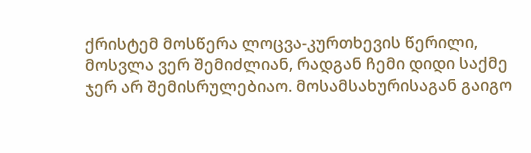ქრისტემ მოსწერა ლოცვა-კურთხევის წერილი, მოსვლა ვერ შემიძლიან, რადგან ჩემი დიდი საქმე ჯერ არ შემისრულებიაო. მოსამსახურისაგან გაიგო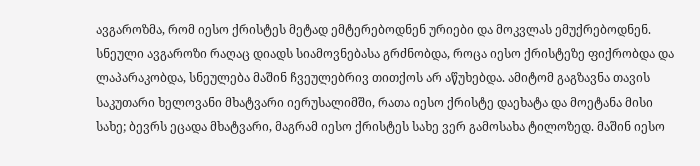ავგაროზმა, რომ იესო ქრისტეს მეტად ემტერებოდნენ ურიები და მოკვლას ემუქრებოდნენ. სნეული ავგაროზი რაღაც დიადს სიამოვნებასა გრძნობდა, როცა იესო ქრისტეზე ფიქრობდა და ლაპარაკობდა, სნეულება მაშინ ჩვეულებრივ თითქოს არ აწუხებდა. ამიტომ გაგზავნა თავის საკუთარი ხელოვანი მხატვარი იერუსალიმში, რათა იესო ქრისტე დაეხატა და მოეტანა მისი სახე; ბევრს ეცადა მხატვარი, მაგრამ იესო ქრისტეს სახე ვერ გამოსახა ტილოზედ. მაშინ იესო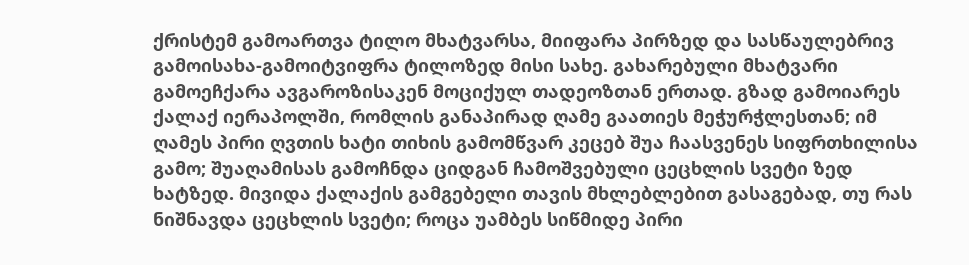ქრისტემ გამოართვა ტილო მხატვარსა, მიიფარა პირზედ და სასწაულებრივ გამოისახა-გამოიტვიფრა ტილოზედ მისი სახე. გახარებული მხატვარი გამოეჩქარა ავგაროზისაკენ მოციქულ თადეოზთან ერთად. გზად გამოიარეს ქალაქ იერაპოლში, რომლის განაპირად ღამე გაათიეს მეჭურჭლესთან; იმ ღამეს პირი ღვთის ხატი თიხის გამომწვარ კეცებ შუა ჩაასვენეს სიფრთხილისა გამო; შუაღამისას გამოჩნდა ციდგან ჩამოშვებული ცეცხლის სვეტი ზედ ხატზედ. მივიდა ქალაქის გამგებელი თავის მხლებლებით გასაგებად, თუ რას ნიშნავდა ცეცხლის სვეტი; როცა უამბეს სიწმიდე პირი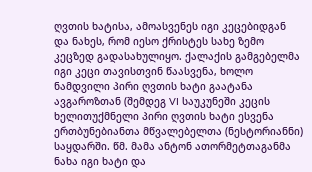ღვთის ხატისა, ამოასვენეს იგი კეცებიდგან და ნახეს, რომ იესო ქრისტეს სახე ზემო კეცზედ გადასახულიყო. ქალაქის გამგებელმა იგი კეცი თავისთვინ წაასვენა, ხოლო ნამდვილი პირი ღვთის ხატი გაატანა ავგაროზთან (შემდეგ VI საუკუნეში კეცის ხელითუქმნელი პირი ღვთის ხატი ესვენა ერთბუნებიანთა მწვალებელთა (ნესტორიანნი) საყდარში. წმ. მამა ანტონ ათორმეტთაგანმა ნახა იგი ხატი და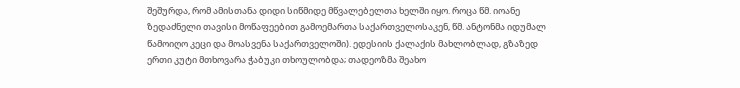შეშურდა, რომ ამისთანა დიდი სიწმიდე მწვალებელთა ხელში იყო. როცა წმ. იოანე ზედაძნელი თავისი მოწაფეებით გამოემართა საქართველოსაკენ, წმ. ანტონმა იდუმალ წამოიღო კეცი და მოასვენა საქართველოში). ედესიის ქალაქის მახლობლად, გზაზედ ერთი კუტი მთხოვარა ჭაბუკი თხოულობდა; თადეოზმა შეახო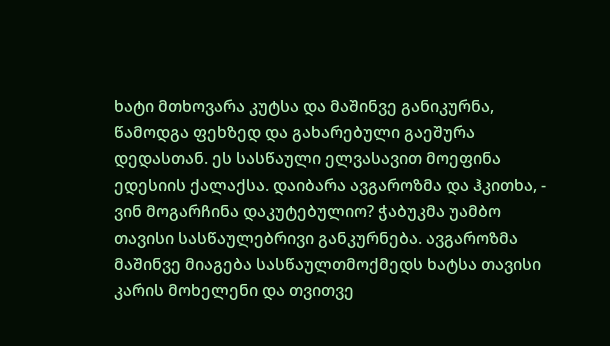ხატი მთხოვარა კუტსა და მაშინვე განიკურნა, წამოდგა ფეხზედ და გახარებული გაეშურა დედასთან. ეს სასწაული ელვასავით მოეფინა ედესიის ქალაქსა. დაიბარა ავგაროზმა და ჰკითხა, - ვინ მოგარჩინა დაკუტებულიო? ჭაბუკმა უამბო თავისი სასწაულებრივი განკურნება. ავგაროზმა მაშინვე მიაგება სასწაულთმოქმედს ხატსა თავისი კარის მოხელენი და თვითვე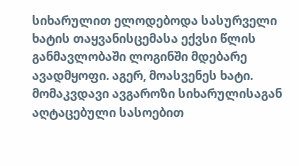სიხარულით ელოდებოდა სასურველი ხატის თაყვანისცემასა ექვსი წლის განმავლობაში ლოგინში მდებარე ავადმყოფი. აგერ, მოასვენეს ხატი. მომაკვდავი ავგაროზი სიხარულისაგან აღტაცებული სასოებით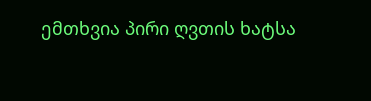ემთხვია პირი ღვთის ხატსა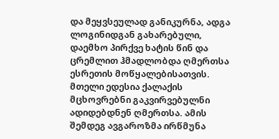და მეყვსეულად განიკურნა, ადგა ლოგინიდგან გახარებული, დაემხო პირქვე ხატის წინ და ცრემლით ჰმადლობდა ღმერთსა ესრეთის მოწყალებისათვის. მთელი ედესია ქალაქის მცხოვრებნი გაკვირვებულნი ადიდებდნენ ღმერთსა. ამის შემდეგ ავგაროზმა ირწმუნა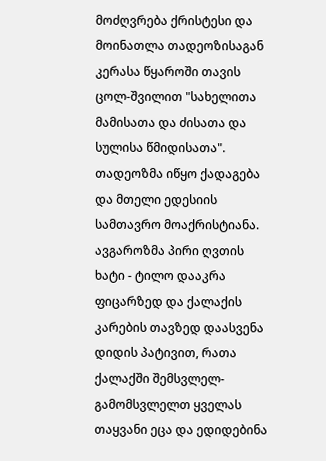მოძღვრება ქრისტესი და მოინათლა თადეოზისაგან კერასა წყაროში თავის ცოლ-შვილით "სახელითა მამისათა და ძისათა და სულისა წმიდისათა". თადეოზმა იწყო ქადაგება და მთელი ედესიის სამთავრო მოაქრისტიანა. ავგაროზმა პირი ღვთის ხატი - ტილო დააკრა ფიცარზედ და ქალაქის კარების თავზედ დაასვენა დიდის პატივით, რათა ქალაქში შემსვლელ-გამომსვლელთ ყველას თაყვანი ეცა და ედიდებინა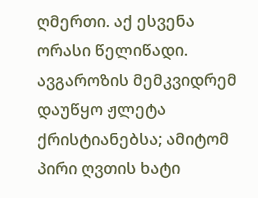ღმერთი. აქ ესვენა ორასი წელიწადი. ავგაროზის მემკვიდრემ დაუწყო ჟლეტა ქრისტიანებსა; ამიტომ პირი ღვთის ხატი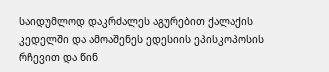საიდუმლოდ დაკრძალეს აგურებით ქალაქის კედელში და ამოაშენეს ედესიის ეპისკოპოსის რჩევით და წინ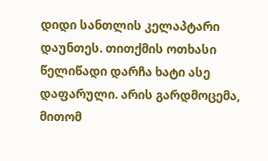დიდი სანთლის კელაპტარი დაუნთეს. თითქმის ოთხასი წელიწადი დარჩა ხატი ასე დაფარული. არის გარდმოცემა, მითომ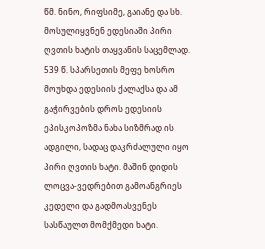წმ. ნინო, რიფსიმე, გაიანე და სხ. მოსულიყვნენ ედესიაში პირი ღვთის ხატის თაყვანის საცემლად. 539 წ. სპარსეთის მეფე ხოსრო მოუხდა ედესიის ქალაქსა და ამ გაჭირვების დროს ედესიის ეპისკოპოზმა ნახა სიზმრად ის ადგილი, სადაც დაკრძალული იყო პირი ღვთის ხატი. მაშინ დიდის ლოცვა-ვედრებით გამოანგრიეს კედელი და გადმოასვენეს სასწაულთ მომქმედი ხატი.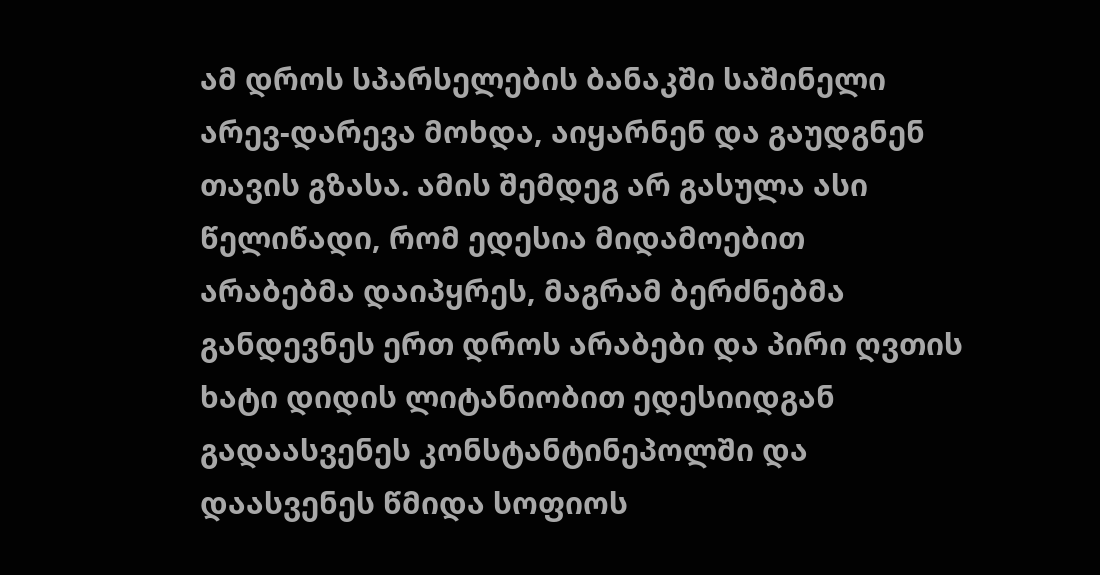ამ დროს სპარსელების ბანაკში საშინელი არევ-დარევა მოხდა, აიყარნენ და გაუდგნენ თავის გზასა. ამის შემდეგ არ გასულა ასი წელიწადი, რომ ედესია მიდამოებით არაბებმა დაიპყრეს, მაგრამ ბერძნებმა განდევნეს ერთ დროს არაბები და პირი ღვთის ხატი დიდის ლიტანიობით ედესიიდგან გადაასვენეს კონსტანტინეპოლში და დაასვენეს წმიდა სოფიოს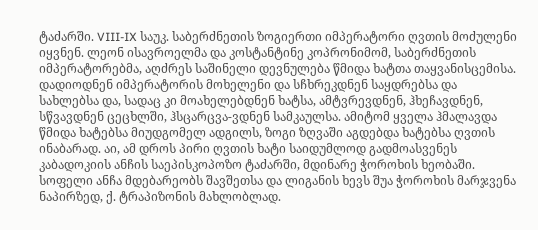ტაძარში. VIII-IX საუკ. საბერძნეთის ზოგიერთი იმპერატორი ღვთის მოძულენი იყვნენ. ლეონ ისავროელმა და კოსტანტინე კოპრონიმომ, საბერძნეთის იმპერატორებმა, აღძრეს საშინელი დევნულება წმიდა ხატთა თაყვანისცემისა. დადიოდნენ იმპერატორის მოხელენი და სჩხრეკდნენ საყდრებსა და სახლებსა და, სადაც კი მოახელებდნენ ხატსა, ამტვრევდნენ, ჰხეჩავდნენ, სწვავდნენ ცეცხლში, ჰსცარცვა-ვდნენ სამკაულსა. ამიტომ ყველა ჰმალავდა წმიდა ხატებსა მიუდგომელ ადგილს, ზოგი ზღვაში აგდებდა ხატებსა ღვთის ინაბარად. აი, ამ დროს პირი ღვთის ხატი საიდუმლოდ გადმოასვენეს კაბადოკიის ანჩის საეპისკოპოზო ტაძარში, მდინარე ჭოროხის ხეობაში. სოფელი ანჩა მდებარეობს შავშეთსა და ლიგანის ხევს შუა ჭოროხის მარჯვენა ნაპირზედ, ქ. ტრაპიზონის მახლობლად.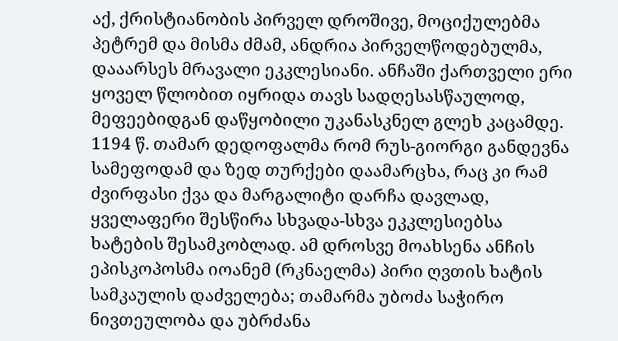აქ, ქრისტიანობის პირველ დროშივე, მოციქულებმა პეტრემ და მისმა ძმამ, ანდრია პირველწოდებულმა, დააარსეს მრავალი ეკკლესიანი. ანჩაში ქართველი ერი ყოველ წლობით იყრიდა თავს სადღესასწაულოდ, მეფეებიდგან დაწყობილი უკანასკნელ გლეხ კაცამდე. 1194 წ. თამარ დედოფალმა რომ რუს-გიორგი განდევნა სამეფოდამ და ზედ თურქები დაამარცხა, რაც კი რამ ძვირფასი ქვა და მარგალიტი დარჩა დავლად, ყველაფერი შესწირა სხვადა-სხვა ეკკლესიებსა ხატების შესამკობლად. ამ დროსვე მოახსენა ანჩის ეპისკოპოსმა იოანემ (რკნაელმა) პირი ღვთის ხატის სამკაულის დაძველება; თამარმა უბოძა საჭირო ნივთეულობა და უბრძანა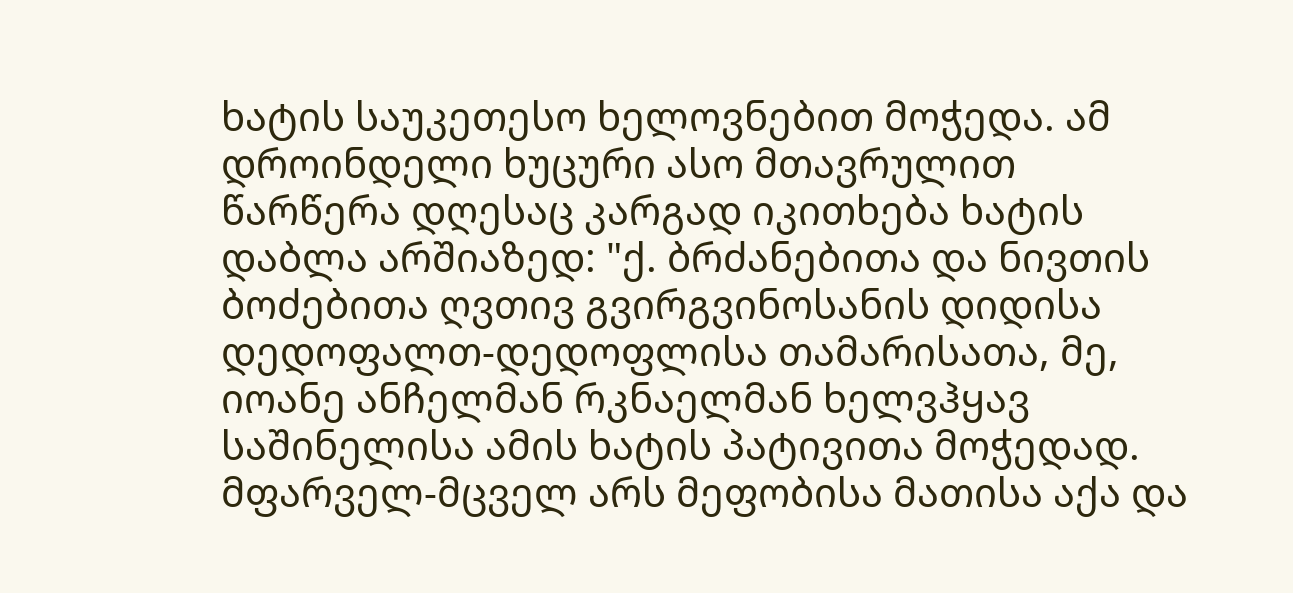ხატის საუკეთესო ხელოვნებით მოჭედა. ამ დროინდელი ხუცური ასო მთავრულით წარწერა დღესაც კარგად იკითხება ხატის დაბლა არშიაზედ: "ქ. ბრძანებითა და ნივთის ბოძებითა ღვთივ გვირგვინოსანის დიდისა დედოფალთ-დედოფლისა თამარისათა, მე, იოანე ანჩელმან რკნაელმან ხელვჰყავ საშინელისა ამის ხატის პატივითა მოჭედად. მფარველ-მცველ არს მეფობისა მათისა აქა და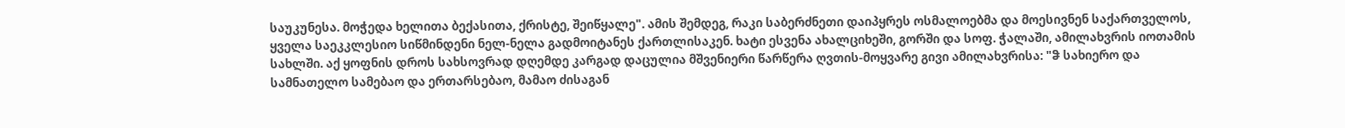საუკუნესა. მოჭედა ხელითა ბექასითა, ქრისტე, შეიწყალე". ამის შემდეგ, რაკი საბერძნეთი დაიპყრეს ოსმალოებმა და მოესივნენ საქართველოს, ყველა საეკკლესიო სიწმინდენი ნელ-ნელა გადმოიტანეს ქართლისაკენ. ხატი ესვენა ახალციხეში, გორში და სოფ. ჭალაში, ამილახვრის იოთამის სახლში. აქ ყოფნის დროს სახსოვრად დღემდე კარგად დაცულია მშვენიერი წარწერა ღვთის-მოყვარე გივი ამილახვრისა: "ჵ სახიერო და სამნათელო სამებაო და ერთარსებაო, მამაო ძისაგან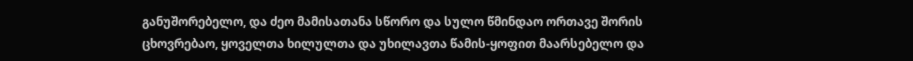განუშორებელო, და ძეო მამისათანა სწორო და სულო წმინდაო ორთავე შორის ცხოვრებაო, ყოველთა ხილულთა და უხილავთა წამის-ყოფით მაარსებელო და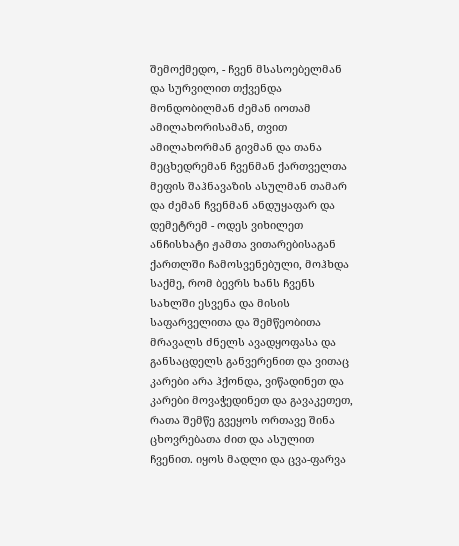შემოქმედო, - ჩვენ მსასოებელმან და სურვილით თქვენდა მონდობილმან ძემან იოთამ ამილახორისამან, თვით ამილახორმან გივმან და თანა მეცხედრემან ჩვენმან ქართველთა მეფის შაჰნავაზის ასულმან თამარ და ძემან ჩვენმან ანდუყაფარ და დემეტრემ - ოდეს ვიხილეთ ანჩისხატი ჟამთა ვითარებისაგან ქართლში ჩამოსვენებული, მოჰხდა საქმე, რომ ბევრს ხანს ჩვენს სახლში ესვენა და მისის საფარველითა და შემწეობითა მრავალს ძნელს ავადყოფასა და განსაცდელს განვერენით და ვითაც კარები არა ჰქონდა, ვიწადინეთ და კარები მოვაჭედინეთ და გავაკეთეთ, რათა შემწე გვეყოს ორთავე შინა ცხოვრებათა ძით და ასულით ჩვენით. იყოს მადლი და ცვა-ფარვა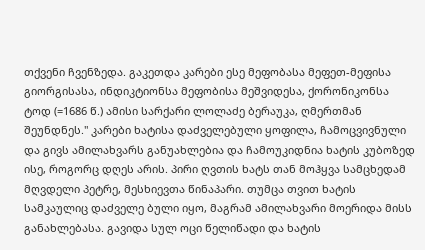თქვენი ჩვენზედა. გაკეთდა კარები ესე მეფობასა მეფეთ-მეფისა გიორგისასა, ინდიკტიონსა მეფობისა მეშვიდესა, ქორონიკონსა ტოდ (=1686 წ.) ამისი სარქარი ლოლაძე ბერაუკა, ღმერთმან შეუნდნეს." კარები ხატისა დაძველებული ყოფილა, ჩამოცვივნული და გივს ამილახვარს განუახლებია და ჩამოუკიდნია ხატის კუბოზედ ისე, როგორც დღეს არის. პირი ღვთის ხატს თან მოჰყვა სამცხედამ მღვდელი პეტრე, მესხიევთა წინაპარი. თუმცა თვით ხატის სამკაულიც დაძველე ბული იყო, მაგრამ ამილახვარი მოერიდა მისს განახლებასა. გავიდა სულ ოცი წელიწადი და ხატის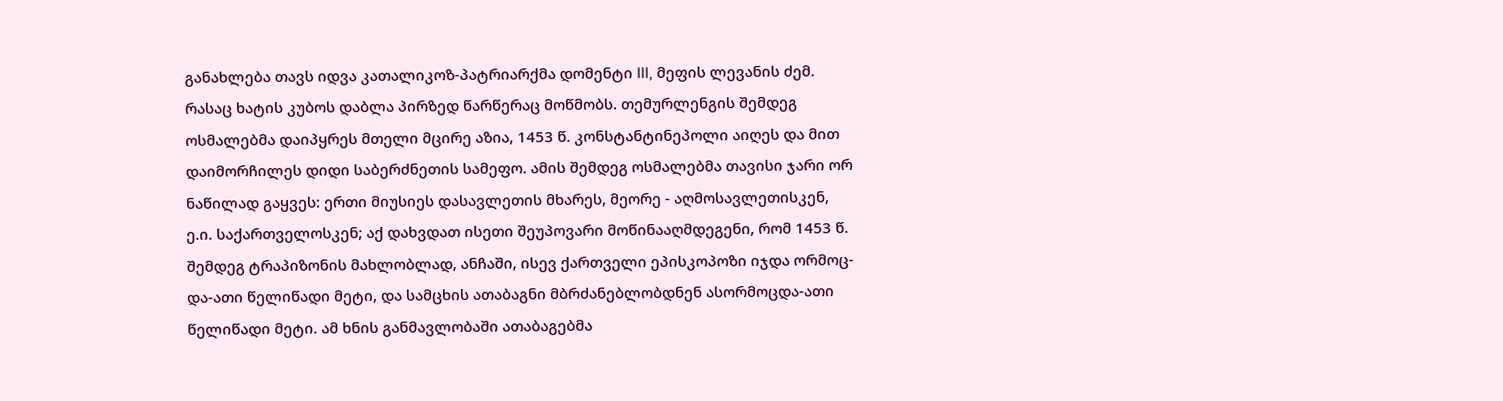განახლება თავს იდვა კათალიკოზ-პატრიარქმა დომენტი III, მეფის ლევანის ძემ. რასაც ხატის კუბოს დაბლა პირზედ წარწერაც მოწმობს. თემურლენგის შემდეგ ოსმალებმა დაიპყრეს მთელი მცირე აზია, 1453 წ. კონსტანტინეპოლი აიღეს და მით დაიმორჩილეს დიდი საბერძნეთის სამეფო. ამის შემდეგ ოსმალებმა თავისი ჯარი ორ ნაწილად გაყვეს: ერთი მიუსიეს დასავლეთის მხარეს, მეორე - აღმოსავლეთისკენ, ე.ი. საქართველოსკენ; აქ დახვდათ ისეთი შეუპოვარი მოწინააღმდეგენი, რომ 1453 წ. შემდეგ ტრაპიზონის მახლობლად, ანჩაში, ისევ ქართველი ეპისკოპოზი იჯდა ორმოც-და-ათი წელიწადი მეტი, და სამცხის ათაბაგნი მბრძანებლობდნენ ასორმოცდა-ათი წელიწადი მეტი. ამ ხნის განმავლობაში ათაბაგებმა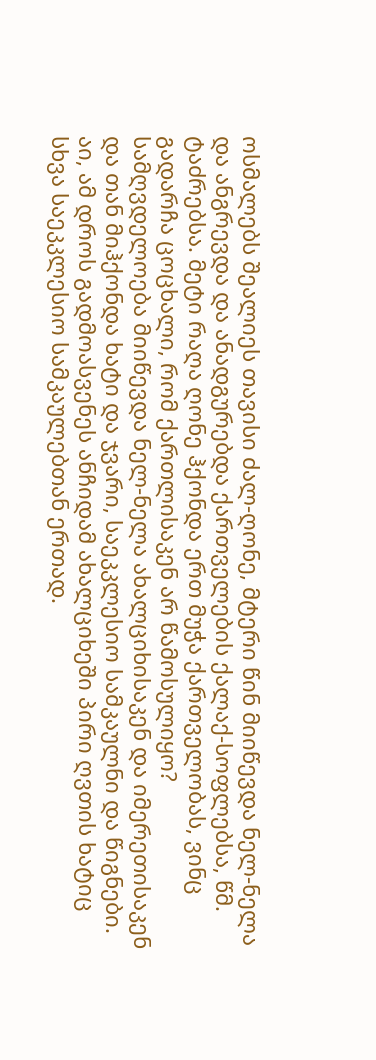ოსმალებს შეალიეს თავისი ძალ-ღონე, მტერი წინ მიიწევდა ნელ-ნელა და ანგრევდა და ანადგურებდა ქართველების ქალაქ-სოფლებსა, წმ. ტაძრებსა. მეტი რაღა ღონე ჰქონდა ერთ მუჭა ქართველობას, ვინც გადარჩა ცოცხალი, რომ ქართლისაკენ არ წამოსულიყო? სამღვდელოება მიიწევდა ნელ-ნელა ახალციხისაკენ და იმერეთისაკენ და თან მიჰქონდა ხატი და ჯვარი, საეკკლესიო სამკაულნი და წიგნები. აი, ამ დროს გადმოასვენეს ანჩიდამ ახალციხეში პირი ღვთის ხატიც სხვა საეკკლესიო სამკაულებთან ერთად.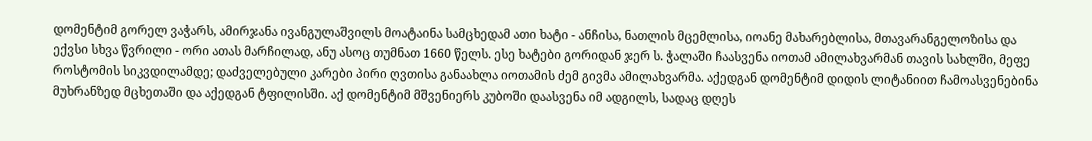დომენტიმ გორელ ვაჭარს, ამირჯანა ივანგულაშვილს მოატაინა სამცხედამ ათი ხატი - ანჩისა, ნათლის მცემლისა, იოანე მახარებლისა, მთავარანგელოზისა და ექვსი სხვა წვრილი - ორი ათას მარჩილად, ანუ ასოც თუმნათ 1660 წელს. ესე ხატები გორიდან ჯერ ს. ჭალაში ჩაასვენა იოთამ ამილახვარმან თავის სახლში, მეფე როსტომის სიკვდილამდე; დაძველებული კარები პირი ღვთისა განაახლა იოთამის ძემ გივმა ამილახვარმა. აქედგან დომენტიმ დიდის ლიტანიით ჩამოასვენებინა მუხრანზედ მცხეთაში და აქედგან ტფილისში. აქ დომენტიმ მშვენიერს კუბოში დაასვენა იმ ადგილს, სადაც დღეს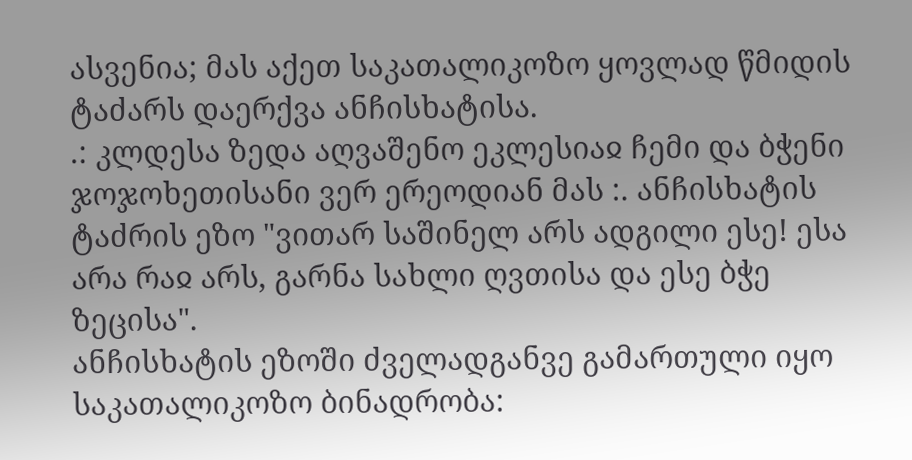ასვენია; მას აქეთ საკათალიკოზო ყოვლად წმიდის ტაძარს დაერქვა ანჩისხატისა.
.: კლდესა ზედა აღვაშენო ეკლესიაჲ ჩემი და ბჭენი ჯოჯოხეთისანი ვერ ერეოდიან მას :. ანჩისხატის ტაძრის ეზო "ვითარ საშინელ არს ადგილი ესე! ესა არა რაჲ არს, გარნა სახლი ღვთისა და ესე ბჭე ზეცისა".
ანჩისხატის ეზოში ძველადგანვე გამართული იყო საკათალიკოზო ბინადრობა: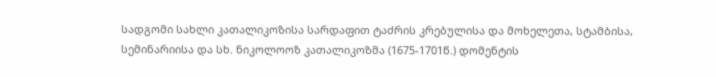სადგომი სახლი კათალიკოზისა სარდაფით ტაძრის კრებულისა და მოხელეთა, სტამბისა, სემინარიისა და სხ. ნიკოლოოზ კათალიკოზმა (1675-1701წ.) დომენტის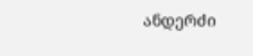ანდერძი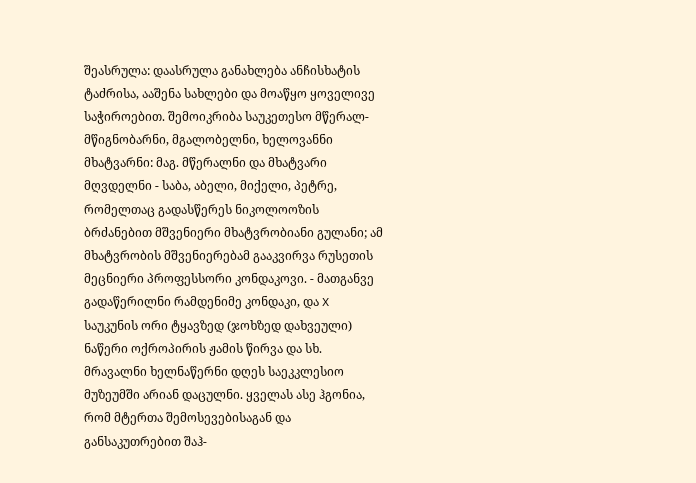შეასრულა: დაასრულა განახლება ანჩისხატის ტაძრისა, ააშენა სახლები და მოაწყო ყოველივე საჭიროებით. შემოიკრიბა საუკეთესო მწერალ-მწიგნობარნი, მგალობელნი, ხელოვანნი მხატვარნი: მაგ. მწერალნი და მხატვარი მღვდელნი - საბა, აბელი, მიქელი, პეტრე, რომელთაც გადასწერეს ნიკოლოოზის ბრძანებით მშვენიერი მხატვრობიანი გულანი; ამ მხატვრობის მშვენიერებამ გააკვირვა რუსეთის მეცნიერი პროფესსორი კონდაკოვი. - მათგანვე გადაწერილნი რამდენიმე კონდაკი, და X საუკუნის ორი ტყავზედ (ჯოხზედ დახვეული) ნაწერი ოქროპირის ჟამის წირვა და სხ. მრავალნი ხელნაწერნი დღეს საეკკლესიო მუზეუმში არიან დაცულნი. ყველას ასე ჰგონია, რომ მტერთა შემოსევებისაგან და განსაკუთრებით შაჰ-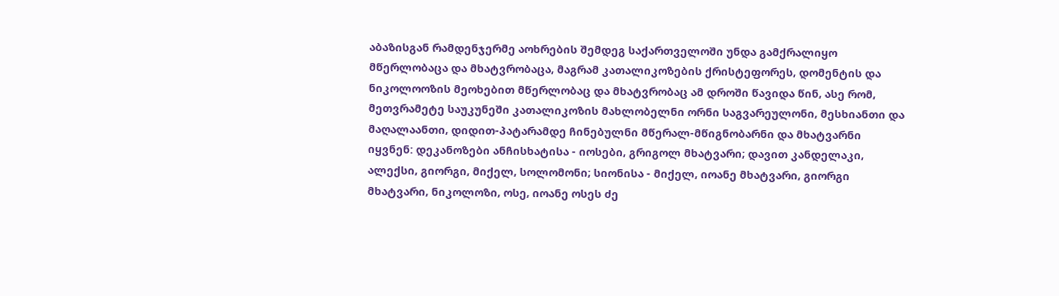აბაზისგან რამდენჯერმე აოხრების შემდეგ საქართველოში უნდა გამქრალიყო მწერლობაცა და მხატვრობაცა, მაგრამ კათალიკოზების ქრისტეფორეს, დომენტის და ნიკოლოოზის მეოხებით მწერლობაც და მხატვრობაც ამ დროში წავიდა წინ, ასე რომ, მეთვრამეტე საუკუნეში კათალიკოზის მახლობელნი ორნი საგვარეულონი, მესხიანთი და მაღალაანთი, დიდით-პატარამდე ჩინებულნი მწერალ-მწიგნობარნი და მხატვარნი იყვნენ: დეკანოზები ანჩისხატისა - იოსები, გრიგოლ მხატვარი; დავით კანდელაკი, ალექსი, გიორგი, მიქელ, სოლომონი; სიონისა - მიქელ, იოანე მხატვარი, გიორგი მხატვარი, ნიკოლოზი, ოსე, იოანე ოსეს ძე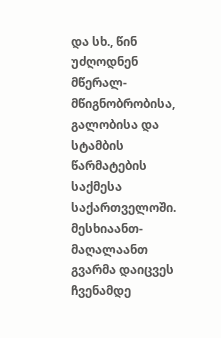და სხ., წინ უძღოდნენ მწერალ-მწიგნობრობისა, გალობისა და სტამბის წარმატების საქმესა საქართველოში. მესხიაანთ-მაღალაანთ გვარმა დაიცვეს ჩვენამდე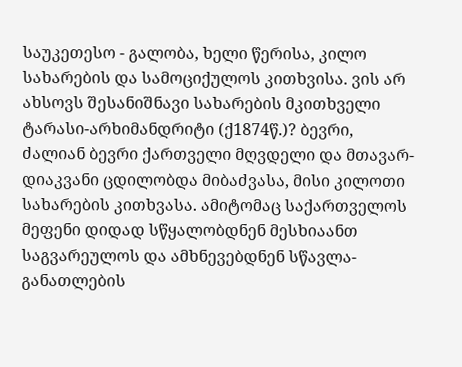საუკეთესო - გალობა, ხელი წერისა, კილო სახარების და სამოციქულოს კითხვისა. ვის არ ახსოვს შესანიშნავი სახარების მკითხველი ტარასი-არხიმანდრიტი (ქ1874წ.)? ბევრი, ძალიან ბევრი ქართველი მღვდელი და მთავარ-დიაკვანი ცდილობდა მიბაძვასა, მისი კილოთი სახარების კითხვასა. ამიტომაც საქართველოს მეფენი დიდად სწყალობდნენ მესხიაანთ საგვარეულოს და ამხნევებდნენ სწავლა- განათლების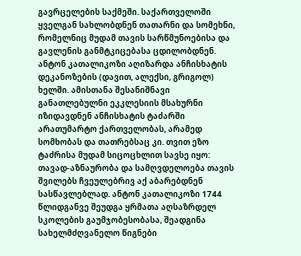გავრცელების საქმეში. საქართველოში ყველგან სახლობდნენ თათარნი და სომეხნი, რომელნიც მუდამ თავის სარწმუნოებისა და გავლენის განმტკიცებასა ცდილობდნენ. ანტონ კათალიკოზი აღიზარდა ანჩისხატის დეკანოზების (დავით, ალექსი, გრიგოლ) ხელში. ამისთანა შესანიშნავი განათლებულნი ეკკლესიის მსახურნი იზიდავდნენ ანჩისხატის ტაძარში არათუმარტო ქართველობას, არამედ სომხობას და თათრებსაც კი. თვით ეზო ტაძრისა მუდამ სიცოცხლით სავსე იყო: თავად-აზნაურობა და სამღვდელოება თავის შვილებს ჩვეულებრივ აქ აბარებდნენ სასწავლებლად. ანტონ კათალიკოზი 1744 წლიდგანვე შეუდგა ყრმათა აღსაზრდელ სკოლების გაუმჯობესობასა, შეადგინა სახელმძღვანელო წიგნები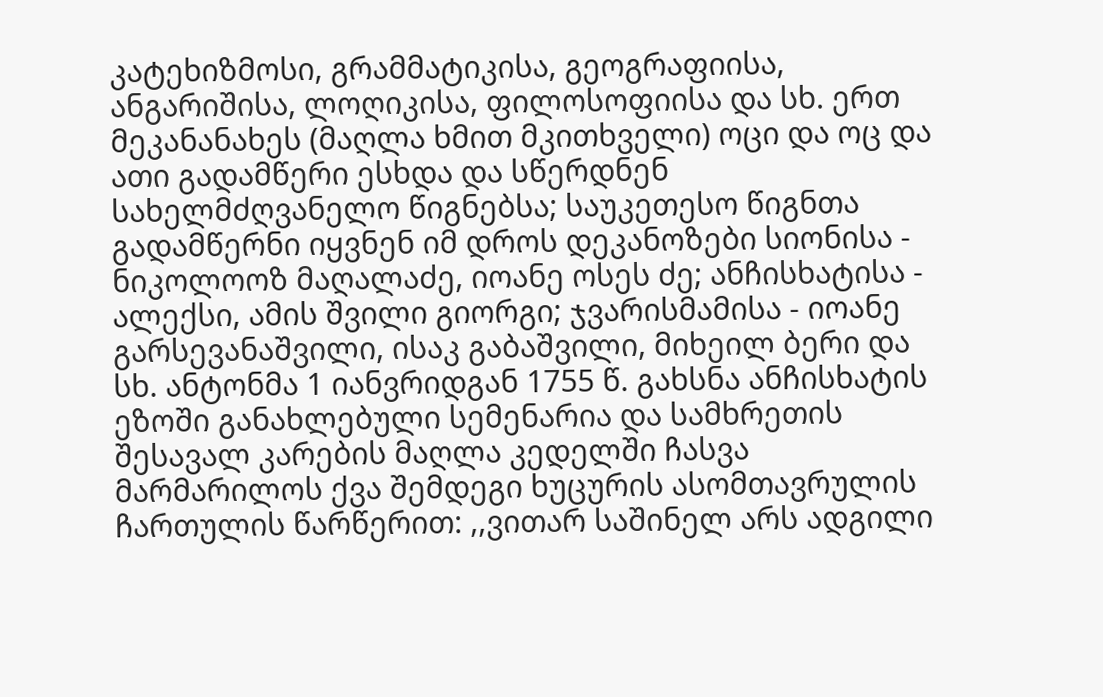კატეხიზმოსი, გრამმატიკისა, გეოგრაფიისა, ანგარიშისა, ლოღიკისა, ფილოსოფიისა და სხ. ერთ მეკანანახეს (მაღლა ხმით მკითხველი) ოცი და ოც და ათი გადამწერი ესხდა და სწერდნენ სახელმძღვანელო წიგნებსა; საუკეთესო წიგნთა გადამწერნი იყვნენ იმ დროს დეკანოზები სიონისა - ნიკოლოოზ მაღალაძე, იოანე ოსეს ძე; ანჩისხატისა - ალექსი, ამის შვილი გიორგი; ჯვარისმამისა - იოანე გარსევანაშვილი, ისაკ გაბაშვილი, მიხეილ ბერი და სხ. ანტონმა 1 იანვრიდგან 1755 წ. გახსნა ანჩისხატის ეზოში განახლებული სემენარია და სამხრეთის შესავალ კარების მაღლა კედელში ჩასვა მარმარილოს ქვა შემდეგი ხუცურის ასომთავრულის ჩართულის წარწერით: ,,ვითარ საშინელ არს ადგილი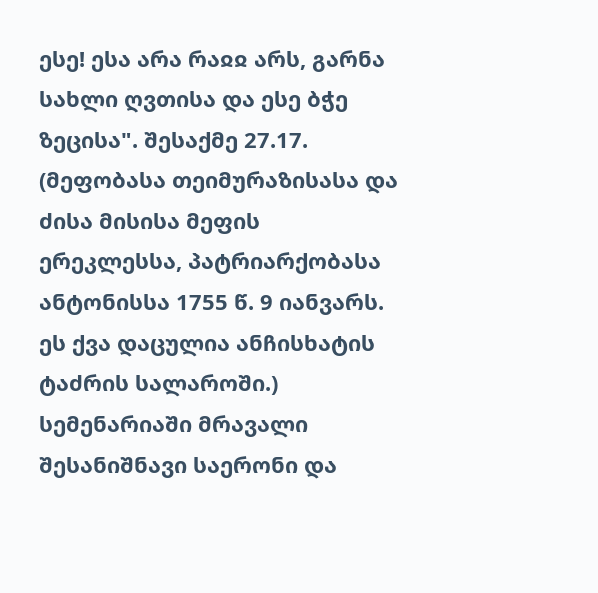ესე! ესა არა რაჲჲ არს, გარნა სახლი ღვთისა და ესე ბჭე ზეცისა". შესაქმე 27.17. (მეფობასა თეიმურაზისასა და ძისა მისისა მეფის ერეკლესსა, პატრიარქობასა ანტონისსა 1755 წ. 9 იანვარს. ეს ქვა დაცულია ანჩისხატის ტაძრის სალაროში.) სემენარიაში მრავალი შესანიშნავი საერონი და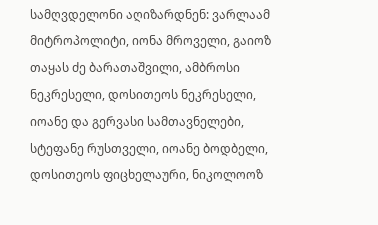სამღვდელონი აღიზარდნენ: ვარლაამ მიტროპოლიტი, იონა მროველი, გაიოზ თაყას ძე ბარათაშვილი, ამბროსი ნეკრესელი, დოსითეოს ნეკრესელი, იოანე და გერვასი სამთავნელები, სტეფანე რუსთველი, იოანე ბოდბელი, დოსითეოს ფიცხელაური, ნიკოლოოზ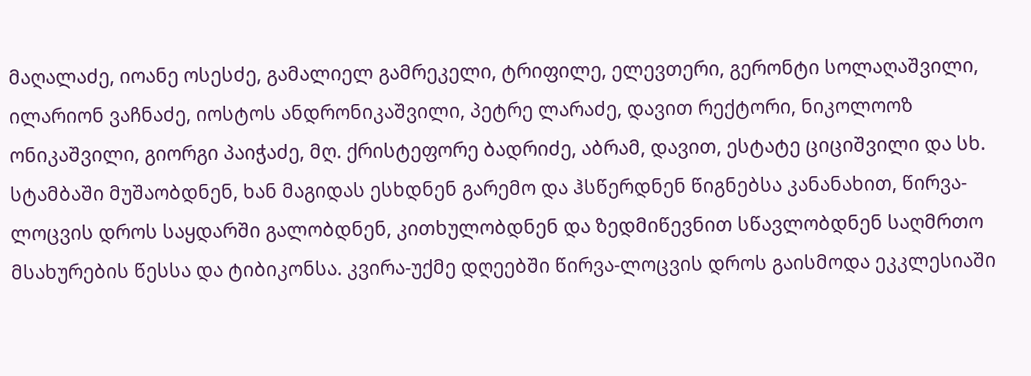მაღალაძე, იოანე ოსესძე, გამალიელ გამრეკელი, ტრიფილე, ელევთერი, გერონტი სოლაღაშვილი, ილარიონ ვაჩნაძე, იოსტოს ანდრონიკაშვილი, პეტრე ლარაძე, დავით რექტორი, ნიკოლოოზ ონიკაშვილი, გიორგი პაიჭაძე, მღ. ქრისტეფორე ბადრიძე, აბრამ, დავით, ესტატე ციციშვილი და სხ. სტამბაში მუშაობდნენ, ხან მაგიდას ესხდნენ გარემო და ჰსწერდნენ წიგნებსა კანანახით, წირვა-ლოცვის დროს საყდარში გალობდნენ, კითხულობდნენ და ზედმიწევნით სწავლობდნენ საღმრთო მსახურების წესსა და ტიბიკონსა. კვირა-უქმე დღეებში წირვა-ლოცვის დროს გაისმოდა ეკკლესიაში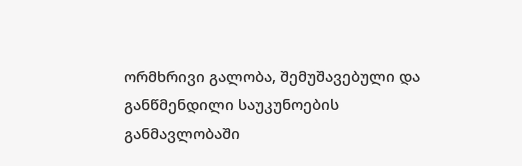ორმხრივი გალობა, შემუშავებული და განწმენდილი საუკუნოების განმავლობაში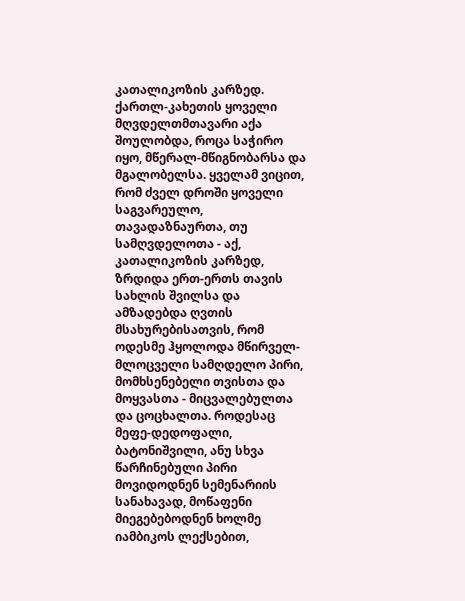კათალიკოზის კარზედ. ქართლ-კახეთის ყოველი მღვდელთმთავარი აქა შოულობდა, როცა საჭირო იყო, მწერალ-მწიგნობარსა და მგალობელსა. ყველამ ვიცით, რომ ძველ დროში ყოველი საგვარეულო, თავადაზნაურთა, თუ სამღვდელოთა - აქ, კათალიკოზის კარზედ, ზრდიდა ერთ-ერთს თავის სახლის შვილსა და ამზადებდა ღვთის მსახურებისათვის, რომ ოდესმე ჰყოლოდა მწირველ-მლოცველი სამღდელო პირი, მომხსენებელი თვისთა და მოყვასთა - მიცვალებულთა და ცოცხალთა. როდესაც მეფე-დედოფალი, ბატონიშვილი, ანუ სხვა წარჩინებული პირი მოვიდოდნენ სემენარიის სანახავად, მოწაფენი მიეგებებოდნენ ხოლმე იამბიკოს ლექსებით,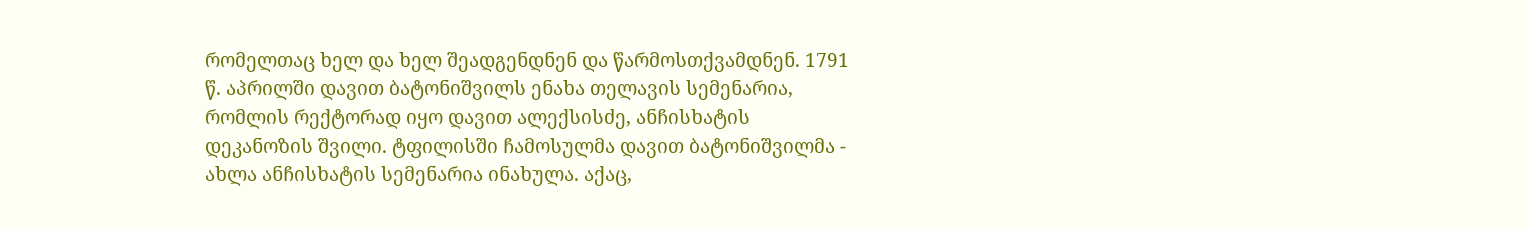რომელთაც ხელ და ხელ შეადგენდნენ და წარმოსთქვამდნენ. 1791 წ. აპრილში დავით ბატონიშვილს ენახა თელავის სემენარია, რომლის რექტორად იყო დავით ალექსისძე, ანჩისხატის დეკანოზის შვილი. ტფილისში ჩამოსულმა დავით ბატონიშვილმა - ახლა ანჩისხატის სემენარია ინახულა. აქაც,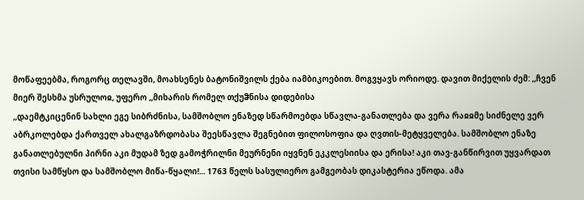მოწაფეებმა, როგორც თელავში, მოახსენეს ბატონიშვილს ქება იამბიკოებით. მოგვყავს ორიოდე. დავით მიქელის ძემ: ,,ჩვენ მიერ შესხმა უსრულოჲ, უფერო ,,მიხარის რომელ თქუჵნისა დიდებისა
,,დაემტკიცენინ სახლი ეგე სიბრძნისა, სამშობლო ენაზედ სწარმოებდა სწავლა-განათლება და ვერა რაჲჲმე სიძნელე ვერ აბრკოლებდა ქართველ ახალგაზრდობასა შეესწავლა შეგნებით ფილოსოფია და ღვთის-მეტყველება. სამშობლო ენაზე განათლებულნი პირნი აკი მუდამ ზედ გამოჭრილნი მეურნენი იყვნენ ეკკლესიისა და ერისა! აკი თავ-განწირვით უყვარდათ თვისი სამწყსო და სამშობლო მიწა-წყალი!... 1763 წელს სასულიერო გამგეობას დიკასტერია ეწოდა. ამა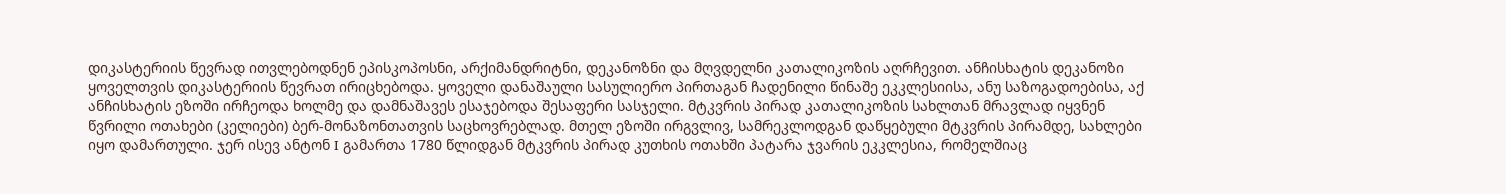დიკასტერიის წევრად ითვლებოდნენ ეპისკოპოსნი, არქიმანდრიტნი, დეკანოზნი და მღვდელნი კათალიკოზის აღრჩევით. ანჩისხატის დეკანოზი ყოველთვის დიკასტერიის წევრათ ირიცხებოდა. ყოველი დანაშაული სასულიერო პირთაგან ჩადენილი წინაშე ეკკლესიისა, ანუ საზოგადოებისა, აქ ანჩისხატის ეზოში ირჩეოდა ხოლმე და დამნაშავეს ესაჯებოდა შესაფერი სასჯელი. მტკვრის პირად კათალიკოზის სახლთან მრავლად იყვნენ წვრილი ოთახები (კელიები) ბერ-მონაზონთათვის საცხოვრებლად. მთელ ეზოში ირგვლივ, სამრეკლოდგან დაწყებული მტკვრის პირამდე, სახლები იყო დამართული. ჯერ ისევ ანტონ I გამართა 1780 წლიდგან მტკვრის პირად კუთხის ოთახში პატარა ჯვარის ეკკლესია, რომელშიაც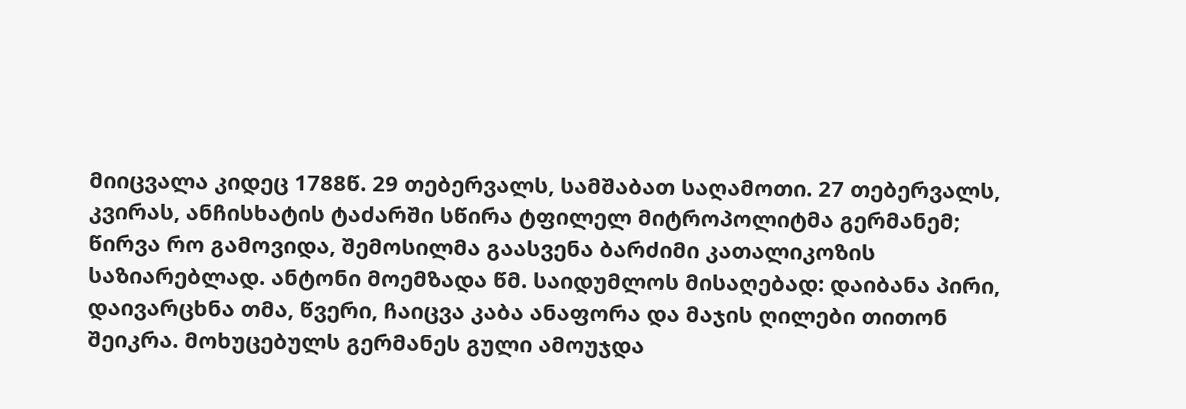მიიცვალა კიდეც 1788წ. 29 თებერვალს, სამშაბათ საღამოთი. 27 თებერვალს, კვირას, ანჩისხატის ტაძარში სწირა ტფილელ მიტროპოლიტმა გერმანემ; წირვა რო გამოვიდა, შემოსილმა გაასვენა ბარძიმი კათალიკოზის საზიარებლად. ანტონი მოემზადა წმ. საიდუმლოს მისაღებად: დაიბანა პირი, დაივარცხნა თმა, წვერი, ჩაიცვა კაბა ანაფორა და მაჯის ღილები თითონ შეიკრა. მოხუცებულს გერმანეს გული ამოუჯდა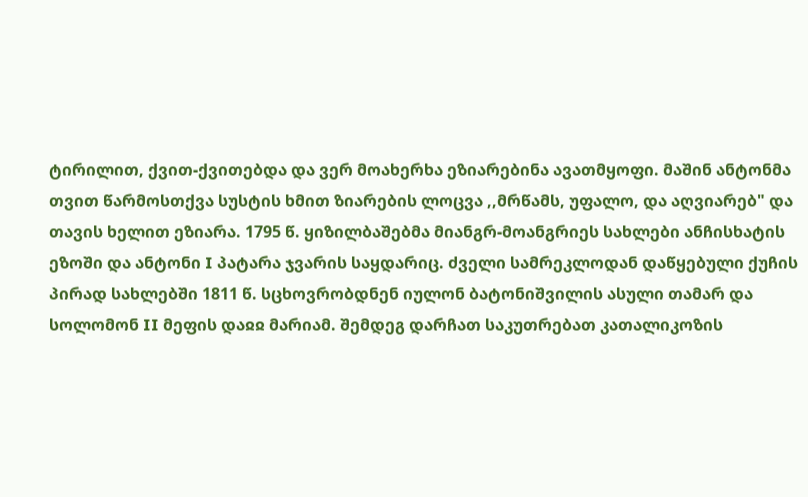ტირილით, ქვით-ქვითებდა და ვერ მოახერხა ეზიარებინა ავათმყოფი. მაშინ ანტონმა თვით წარმოსთქვა სუსტის ხმით ზიარების ლოცვა ,,მრწამს, უფალო, და აღვიარებ" და თავის ხელით ეზიარა. 1795 წ. ყიზილბაშებმა მიანგრ-მოანგრიეს სახლები ანჩისხატის ეზოში და ანტონი I პატარა ჯვარის საყდარიც. ძველი სამრეკლოდან დაწყებული ქუჩის პირად სახლებში 1811 წ. სცხოვრობდნენ იულონ ბატონიშვილის ასული თამარ და სოლომონ II მეფის დაჲჲ მარიამ. შემდეგ დარჩათ საკუთრებათ კათალიკოზის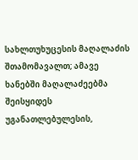სახლთუხუცესის მაღალაძის შთამომავალთ; ამავე ხანებში მაღალაძეებმა შეისყიდეს უგანათლებულესის,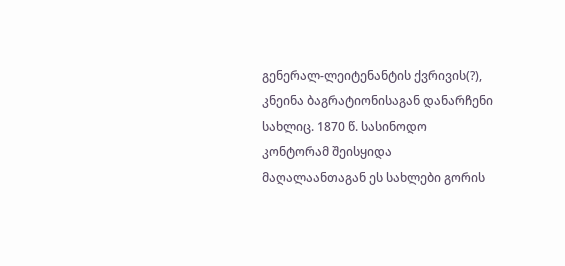გენერალ-ლეიტენანტის ქვრივის(?), კნეინა ბაგრატიონისაგან დანარჩენი სახლიც. 1870 წ. სასინოდო კონტორამ შეისყიდა მაღალაანთაგან ეს სახლები გორის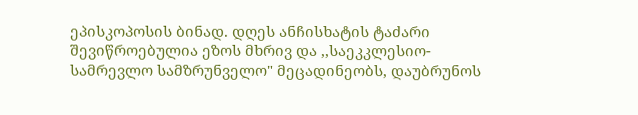ეპისკოპოსის ბინად. დღეს ანჩისხატის ტაძარი შევიწროებულია ეზოს მხრივ და ,,საეკკლესიო-სამრევლო სამზრუნველო" მეცადინეობს, დაუბრუნოს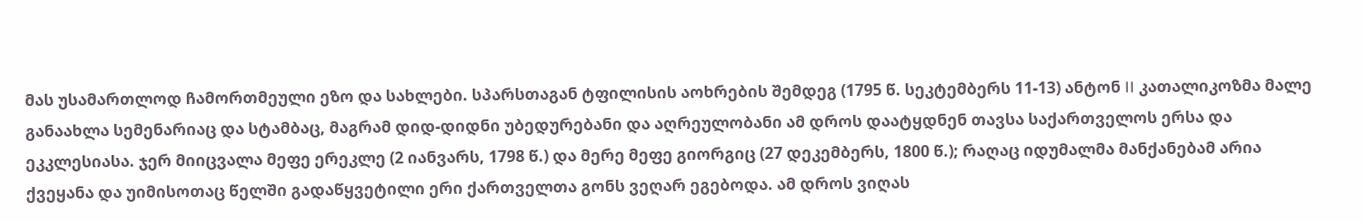მას უსამართლოდ ჩამორთმეული ეზო და სახლები. სპარსთაგან ტფილისის აოხრების შემდეგ (1795 წ. სეკტემბერს 11-13) ანტონ II კათალიკოზმა მალე განაახლა სემენარიაც და სტამბაც, მაგრამ დიდ-დიდნი უბედურებანი და აღრეულობანი ამ დროს დაატყდნენ თავსა საქართველოს ერსა და ეკკლესიასა. ჯერ მიიცვალა მეფე ერეკლე (2 იანვარს, 1798 წ.) და მერე მეფე გიორგიც (27 დეკემბერს, 1800 წ.); რაღაც იდუმალმა მანქანებამ არია ქვეყანა და უიმისოთაც წელში გადაწყვეტილი ერი ქართველთა გონს ვეღარ ეგებოდა. ამ დროს ვიღას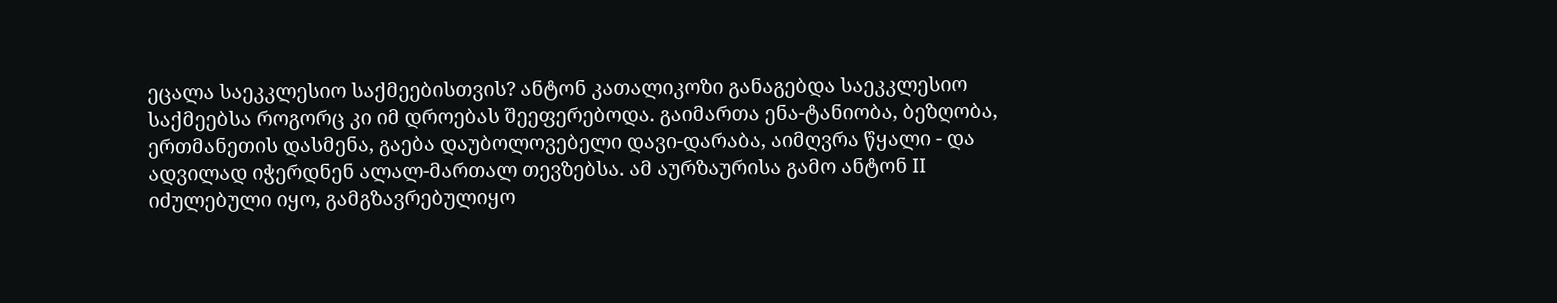ეცალა საეკკლესიო საქმეებისთვის? ანტონ კათალიკოზი განაგებდა საეკკლესიო საქმეებსა როგორც კი იმ დროებას შეეფერებოდა. გაიმართა ენა-ტანიობა, ბეზღობა, ერთმანეთის დასმენა, გაება დაუბოლოვებელი დავი-დარაბა, აიმღვრა წყალი - და ადვილად იჭერდნენ ალალ-მართალ თევზებსა. ამ აურზაურისა გამო ანტონ II იძულებული იყო, გამგზავრებულიყო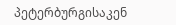პეტერბურგისაკენ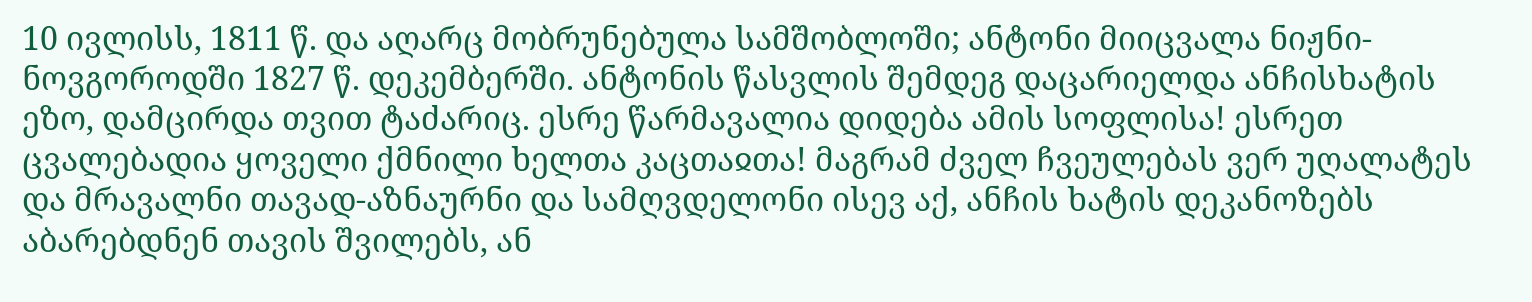10 ივლისს, 1811 წ. და აღარც მობრუნებულა სამშობლოში; ანტონი მიიცვალა ნიჟნი-ნოვგოროდში 1827 წ. დეკემბერში. ანტონის წასვლის შემდეგ დაცარიელდა ანჩისხატის ეზო, დამცირდა თვით ტაძარიც. ესრე წარმავალია დიდება ამის სოფლისა! ესრეთ ცვალებადია ყოველი ქმნილი ხელთა კაცთაჲთა! მაგრამ ძველ ჩვეულებას ვერ უღალატეს და მრავალნი თავად-აზნაურნი და სამღვდელონი ისევ აქ, ანჩის ხატის დეკანოზებს აბარებდნენ თავის შვილებს, ან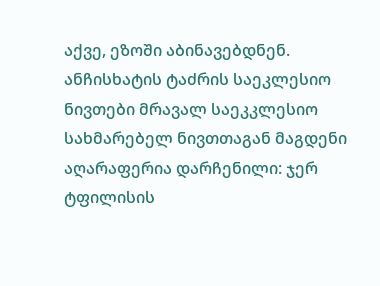აქვე, ეზოში აბინავებდნენ. ანჩისხატის ტაძრის საეკლესიო ნივთები მრავალ საეკკლესიო სახმარებელ ნივთთაგან მაგდენი აღარაფერია დარჩენილი: ჯერ ტფილისის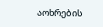აოხრების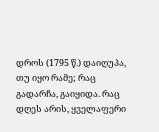დროს (1795 წ.) დაიღუპა, თუ იყო რამე; რაც გადარჩა, გაიყიდა. რაც დღეს არის, ყველაფერი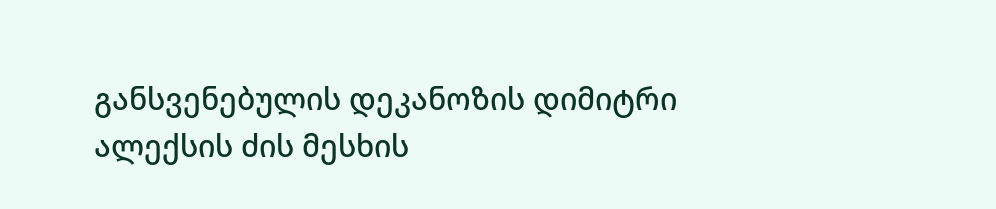განსვენებულის დეკანოზის დიმიტრი ალექსის ძის მესხის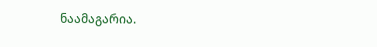ნაამაგარია.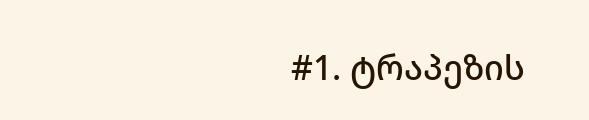#1. ტრაპეზის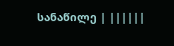სანაწილე | ||||||